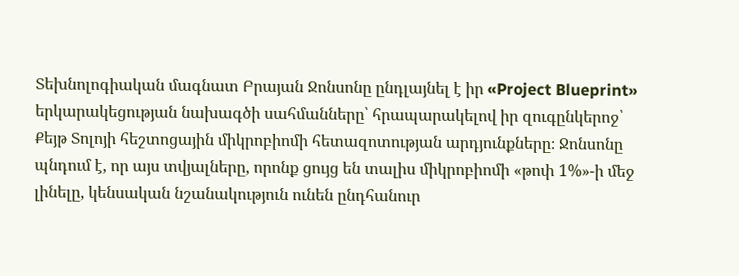Տեխնոլոգիական մագնատ Բրայան Ջոնսոնը ընդլայնել է իր «Project Blueprint» երկարակեցության նախագծի սահմանները՝ հրապարակելով իր զուգընկերոջ՝ Քեյթ Տոլոյի հեշտոցային միկրոբիոմի հետազոտության արդյունքները։ Ջոնսոնը պնդում է, որ այս տվյալները, որոնք ցույց են տալիս միկրոբիոմի «թոփ 1%»-ի մեջ լինելը, կենսական նշանակություն ունեն ընդհանուր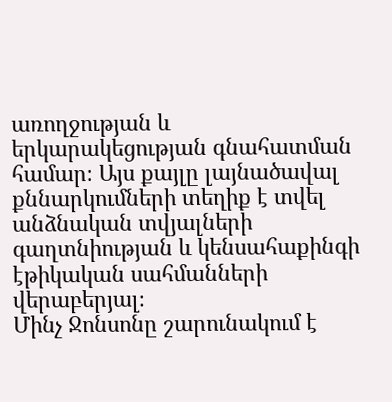առողջության և երկարակեցության գնահատման համար։ Այս քայլը լայնածավալ քննարկումների տեղիք է տվել անձնական տվյալների գաղտնիության և կենսահաքինգի էթիկական սահմանների վերաբերյալ։
Մինչ Ջոնսոնը շարունակում է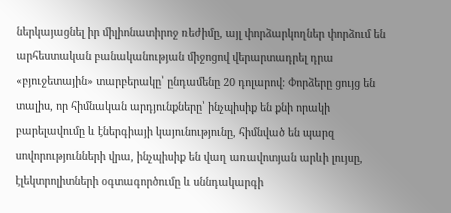ներկայացնել իր միլիոնատիրոջ ռեժիմը, այլ փորձարկողներ փորձում են արհեստական բանականության միջոցով վերարտադրել դրա «բյուջետային» տարբերակը՝ ընդամենը 20 դոլարով։ Փորձերը ցույց են տալիս, որ հիմնական արդյունքները՝ ինչպիսիք են քնի որակի բարելավումը և էներգիայի կայունությունը, հիմնված են պարզ սովորությունների վրա, ինչպիսիք են վաղ առավոտյան արևի լույսը, էլեկտրոլիտների օգտագործումը և սննդակարգի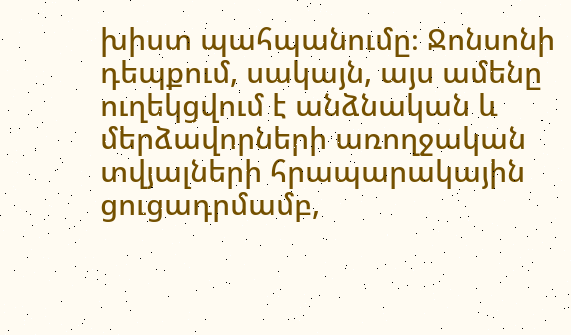խիստ պահպանումը։ Ջոնսոնի դեպքում, սակայն, այս ամենը ուղեկցվում է անձնական և մերձավորների առողջական տվյալների հրապարակային ցուցադրմամբ,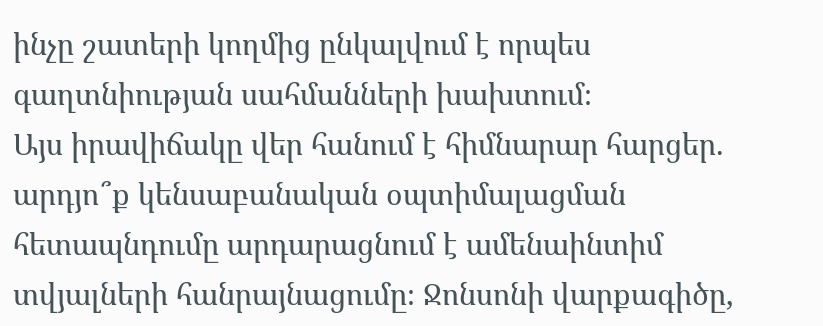ինչը շատերի կողմից ընկալվում է որպես գաղտնիության սահմանների խախտում։
Այս իրավիճակը վեր հանում է հիմնարար հարցեր. արդյո՞ք կենսաբանական օպտիմալացման հետապնդումը արդարացնում է ամենաինտիմ տվյալների հանրայնացումը։ Ջոնսոնի վարքագիծը,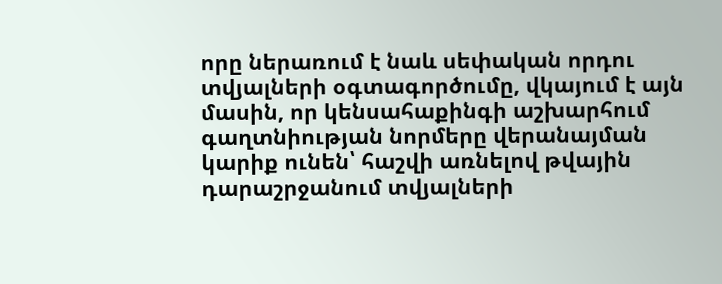որը ներառում է նաև սեփական որդու տվյալների օգտագործումը, վկայում է այն մասին, որ կենսահաքինգի աշխարհում գաղտնիության նորմերը վերանայման կարիք ունեն՝ հաշվի առնելով թվային դարաշրջանում տվյալների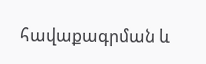հավաքագրման և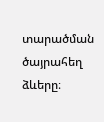տարածման ծայրահեղ ձևերը։